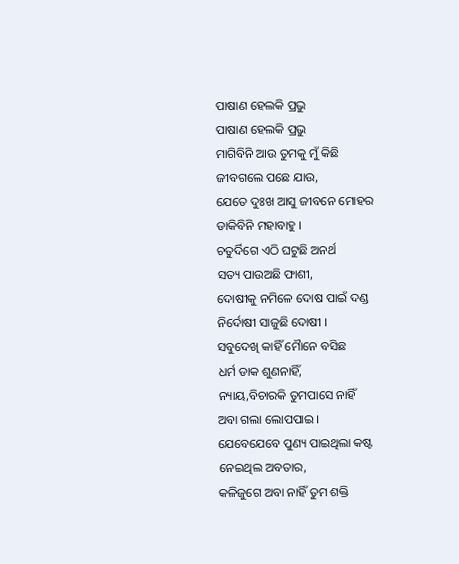ପାଷାଣ ହେଲକି ପ୍ରଭୁ
ପାଷାଣ ହେଲକି ପ୍ରଭୁ
ମାଗିବିନି ଆଉ ତୁମକୁ ମୁଁ କିଛି
ଜୀବଗଲେ ପଛେ ଯାଉ,
ଯେତେ ଦୁଃଖ ଆସୁ ଜୀବନେ ମୋହର
ଡାକିବିନି ମହାବାହୁ ।
ଚତୁର୍ଦିଗେ ଏଠି ଘଟୁଛି ଅନର୍ଥ
ସତ୍ୟ ପାଉଅଛି ଫାଶୀ,
ଦୋଷୀକୁ ନମିଳେ ଦୋଷ ପାଇଁ ଦଣ୍ଡ
ନିର୍ଦୋଷୀ ସାଜୁଛି ଦୋଷୀ ।
ସବୁଦେଖି କାହିଁ ମୋୖନେ ବସିଛ
ଧର୍ମ ଡାକ ଶୁଣନାହିଁ,
ନ୍ୟାୟ,ବିଚାରକି ତୁମପାସେ ନାହିଁ
ଅବା ଗଲା ଲୋପପାଇ ।
ଯେବେଯେବେ ପୁଣ୍ୟ ପାଇଥିଲା କଷ୍ଟ
ନେଇଥିଲ ଅବତାର,
କଳିଜୁଗେ ଅବା ନାହିଁ ତୁମ ଶକ୍ତି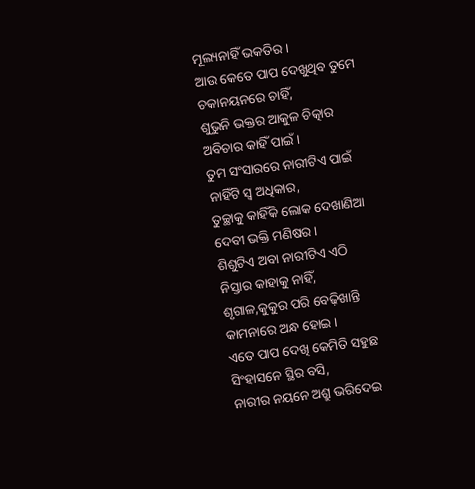ମୂଲ୍ୟନାହିଁ ଭକତିର ।
ଆଉ କେତେ ପାପ ଦେଖୁଥିବ ତୁମେ
ଚକାନୟନରେ ଚାହିଁ,
ଶୁଭୁନି ଭକ୍ତର ଆକୁଳ ଚିତ୍କାର
ଅବିଚାର କାହିଁ ପାଇଁ ।
ତୁମ ସଂସାରରେ ନାରୀଟିଏ ପାଇଁ
ନାହିଁଟି ସ୍ଵ ଅଧିକାର,
ତୁଚ୍ଛାକୁ କାହିଁକି ଲୋକ ଦେଖାଣିଆ
ଦେବୀ ଭକ୍ତି ମଣିଷର ।
ଶିଶୁଟିଏ ଅବା ନାରୀଟିଏ ଏଠି
ନିସ୍ତାର କାହାକୁ ନାହିଁ,
ଶୃଗାଳ,କୁକୁର ପରି ବେଢ଼ିଖାନ୍ତି
କାମନାରେ ଅନ୍ଧ ହୋଇ ।
ଏତେ ପାପ ଦେଖି କେମିତି ସହୁଛ
ସିଂହାସନେ ସ୍ଥିର ବସି,
ନାରୀର ନୟନେ ଅଶ୍ରୁ ଭରିଦେଇ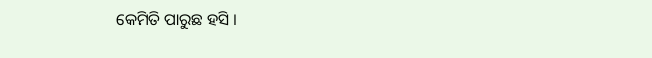କେମିତି ପାରୁଛ ହସି ।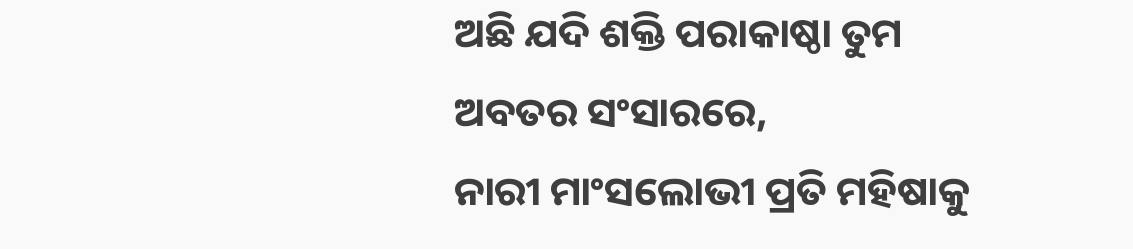ଅଛି ଯଦି ଶକ୍ତି ପରାକାଷ୍ଠା ତୁମ
ଅବତର ସଂସାରରେ,
ନାରୀ ମାଂସଲୋଭୀ ପ୍ରତି ମହିଷାକୁ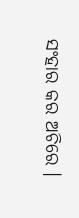ସଂହାର କର ଅଚିରେ ।